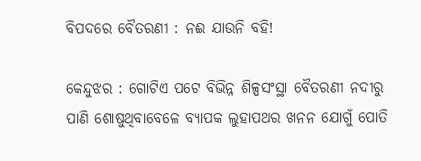ବିପଦରେ ବୈତରଣୀ : ନଈ ଯାଉନି ବହି!

କେନ୍ଦୁଝର : ଗୋଟିଏ ପଟେ ବିଭିନ୍ନ ଶିଳ୍ପସଂସ୍ଥା ବୈତରଣୀ ନଦୀରୁ ପାଣି ଶୋଷୁଥିବାବେଳେ ବ୍ୟାପକ ଲୁହାପଥର ଖନନ ଯୋଗୁଁ ପୋତି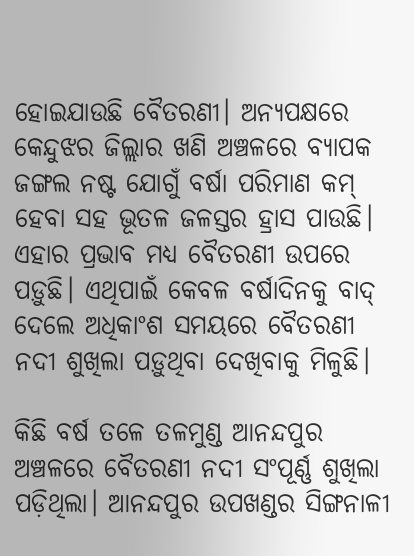ହୋଇଯାଉଛି ବୈତରଣୀ। ଅନ୍ୟପକ୍ଷରେ କେନ୍ଦୁଝର ଜିଲ୍ଲାର ଖଣି ଅଞ୍ଚଳରେ ବ୍ୟାପକ ଜଙ୍ଗଲ ନଷ୍ଟ ଯୋଗୁଁ ବର୍ଷା ପରିମାଣ କମ୍‌ ହେବା ସହ ଭୂତଳ ଜଳସ୍ତର ହ୍ରାସ ପାଉଛି। ଏହାର ପ୍ରଭାବ ମଧ୍ୟ ବୈତରଣୀ ଉପରେ ପଡ଼ୁଛି। ଏଥିପାଇଁ କେବଳ ବର୍ଷାଦିନକୁ ବାଦ୍‌ ଦେଲେ ଅଧିକାଂଶ ସମୟରେ ବୈତରଣୀ ନଦୀ ଶୁଖିଲା ପଡ଼ୁଥିବା ଦେଖିବାକୁ ମିଳୁଛି।

କିଛି ବର୍ଷ ତଳେ ତଳମୁଣ୍ଡ ଆନନ୍ଦପୁର ଅଞ୍ଚଳରେ ବୈତରଣୀ ନଦୀ ସଂପୂର୍ଣ୍ଣ ଶୁଖିଲା ପଡ଼ିଥିଲା। ଆନନ୍ଦପୁର ଉପଖଣ୍ଡର ସିଙ୍ଗନାଳୀ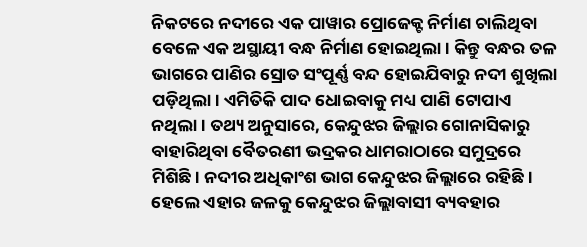ନିକଟରେ ନଦୀରେ ଏକ ପାୱାର ପ୍ରୋଜେକ୍ଟ ନିର୍ମାଣ ଚାଲିଥିବା ବେଳେ ଏକ ଅସ୍ଥାୟୀ ବନ୍ଧ ନିର୍ମାଣ ହୋଇଥିଲା। କିନ୍ତୁ ବନ୍ଧର ତଳ ଭାଗରେ ପାଣିର ସ୍ରୋତ ସଂପୂର୍ଣ୍ଣ ବନ୍ଦ ହୋଇଯିବାରୁ ନଦୀ ଶୁଖିଲା ପଡ଼ିଥିଲା। ଏମିତିକି ପାଦ ଧୋଇବାକୁ ମଧ୍ୟ ପାଣି ଟୋପାଏ ନଥିଲା। ତଥ୍ୟ ଅନୁସା‌ରେ, କେନ୍ଦୁଝର ଜିଲ୍ଲାର ଗୋନାସିକାରୁ ବାହାରିଥିବା ବୈତରଣୀ ଭଦ୍ରକର ଧାମରାଠାରେ ସମୁଦ୍ରରେ ମିଶିଛି। ନଦୀର ଅଧିକାଂଶ ଭାଗ କେନ୍ଦୁଝର ଜିଲ୍ଲାରେ ରହିଛି। ହେଲେ ଏହାର ଜଳକୁ କେନ୍ଦୁଝର ଜିଲ୍ଲାବାସୀ ବ୍ୟବହାର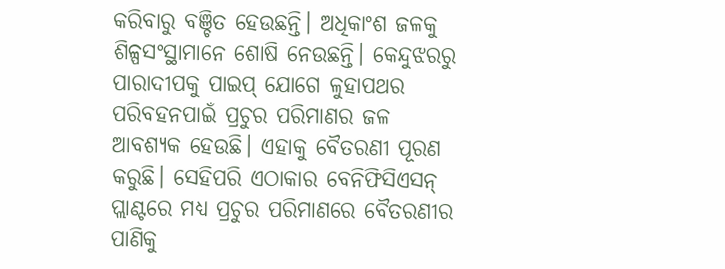କରିବାରୁ ବଞ୍ଚିତ ହେଉଛନ୍ତି। ଅଧିକାଂଶ ଜଳକୁ ଶିଳ୍ପସଂସ୍ଥାମାନେ ଶୋଷି ନେଉଛନ୍ତି। କେନ୍ଦୁଝରରୁ ପାରାଦୀପକୁ ପାଇପ୍‌ ଯୋଗେ ଳୁହାପଥର ପରିବହନପାଇଁ ପ୍ରଚୁର ପରିମାଣର ଜଳ ଆବଶ୍ୟକ ହେଉଛି। ଏହାକୁ ବୈତରଣୀ ପୂରଣ କରୁଛି। ସେହିପରି ଏଠାକାର ବେନିଫିସିଏସନ୍‌ ପ୍ଲାଣ୍ଟରେ ମଧ୍ୟ ପ୍ରଚୁର ପରିମାଣରେ ବୈତରଣୀର ପାଣିକୁ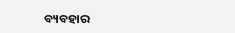ବ୍ୟବହାର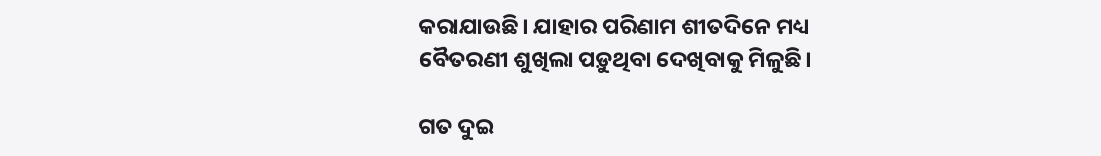କରାଯାଉଛି। ଯାହାର ପରିଣାମ ଶୀତଦିନେ ମଧ୍ୟ ବୈତରଣୀ ଶୁଖିଲା ପଡ଼ୁଥିବା ଦେଖିବାକୁ ମିଳୁଛି।

ଗତ ଦୁଇ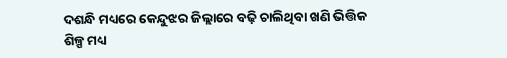ଦଶନ୍ଧି ମଧ୍ୟରେ କେନ୍ଦୁଝର ଜିଲ୍ଲାରେ ବଢ଼ି ଚାଲିଥିବା ଖଣି ଭିତ୍ତିକ ଶିଳ୍ପ ମଧ୍ୟ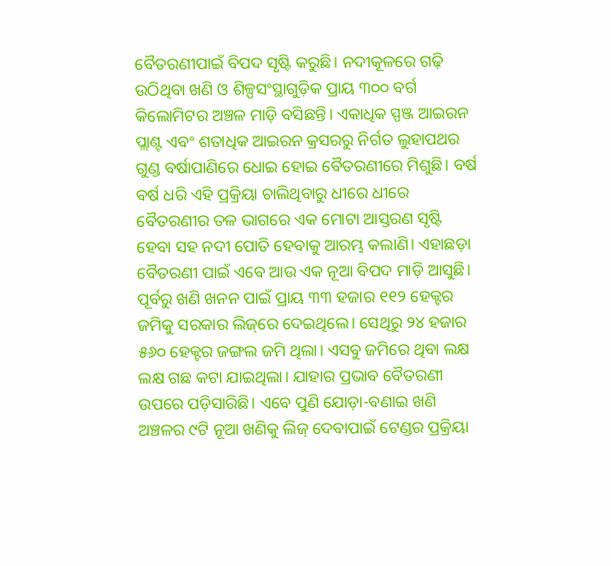ବୈତରଣୀପାଇଁ ବିପଦ ସୃଷ୍ଟି କରୁଛି। ନଦୀକୂଳରେ ଗଢ଼ି ଉଠିଥିବା ଖଣି ଓ ଶିଳ୍ପସଂସ୍ଥାଗୁଡ଼ିକ ପ୍ରାୟ ୩୦୦ ବର୍ଗ କିଲୋମିଟର ଅଞ୍ଚଳ ମାଡ଼ି ବସିଛନ୍ତି। ଏକାଧିକ ସ୍ପଞ୍ଜ ଆଇରନ ପ୍ଲାଣ୍ଟ ଏବଂ ଶତାଧିକ ଆଇରନ କ୍ରସରରୁ ନିର୍ଗତ ଲୁହାପଥର ଗୁଣ୍ଡ ବର୍ଷାପାଣିରେ ଧୋଇ ହୋଇ ବୈତରଣୀରେ ମିଶୁଛି। ବର୍ଷ ବର୍ଷ ଧରି ଏହି ପ୍ରକ୍ରିୟା ଚାଲିଥିବାରୁ ଧୀରେ ଧୀରେ ବୈତରଣୀର ତଳ ଭାଗରେ ଏକ ମୋଟା ଆସ୍ତରଣ ସୃଷ୍ଟି ହେବା ସହ ନଦୀ ପୋତି ହେବାକୁ ଆରମ୍ଭ କଲାଣି। ଏହାଛଡ଼ା ବୈତରଣୀ ପାଇଁ ଏବେ ଆଉ ଏକ ନୂଆ ବିପଦ ମାଡ଼ି ଆସୁଛି। ପୂର୍ବରୁ ଖଣି ଖନନ ପାଇଁ ପ୍ରାୟ ୩୩ ହଜାର ୧୧୨ ହେକ୍ଟର ଜମିକୁ ସରକାର ଲିଜ୍‌ରେ ଦେଇଥିଲେ। ସେଥିରୁ ୨୪ ହଜାର ୫୬୦ ହେକ୍ଟର ଜଙ୍ଗଲ ଜମି ଥିଲା। ଏସବୁ ଜମିରେ ଥିବା ଲକ୍ଷ ଲକ୍ଷ ଗଛ କଟା ଯାଇଥିଲା। ଯାହାର ପ୍ରଭାବ ବୈତରଣୀ ଉପରେ ପଡ଼ିସାରିଛି। ଏବେ ପୁଣି ଯୋଡ଼ା-ବଣାଇ ଖଣି ଅଞ୍ଚଳର ୯ଟି ନୂଆ ଖଣିକୁ ଲିଜ୍‌ ଦେବାପାଇଁ ଟେଣ୍ଡର ପ୍ରକ୍ରିୟା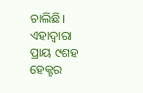ଚାଲିଛି। ଏହାଦ୍ବାରା ପ୍ରାୟ ୯ଶହ ହେକ୍ଟର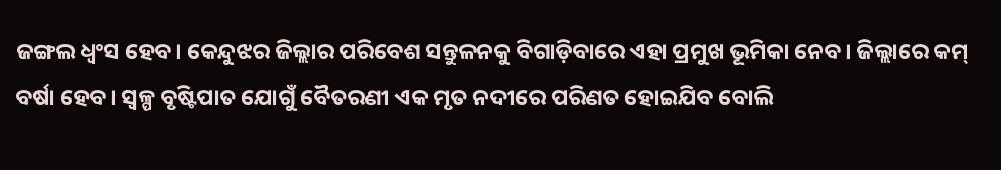ଜଙ୍ଗଲ ଧ୍ବଂସ ହେବ। କେନ୍ଦୁଝର ଜିଲ୍ଲାର ପରିବେଶ ସନ୍ତୁଳନକୁ ବିଗାଡ଼ିବାରେ ଏହା ପ୍ରମୁଖ ଭୂମିକା ‌ନେବ। ଜିଲ୍ଲାରେ କମ୍‌ ବର୍ଷା ହେବ। ସ୍ବଳ୍ପ ବୃଷ୍ଟିପାତ ଯୋଗୁଁ ବୈତରଣୀ ଏକ ମୃତ ନଦୀରେ ପରିଣତ ହୋଇଯିବ ବୋଲି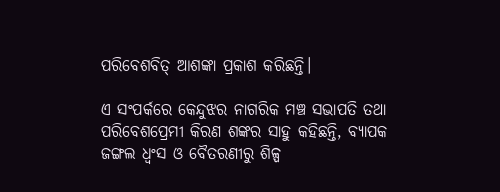ପରିବେଶବିତ୍‌ ଆଶଙ୍କା ପ୍ରକାଶ କରିଛନ୍ତି।

ଏ ସଂପର୍କରେ କେନ୍ଦୁଝର ନାଗରିକ ମଞ୍ଚ ସଭାପତି ତଥା ପରିବେଶପ୍ରେମୀ କିରଣ ଶଙ୍କର ସାହୁ କହିଛନ୍ତି, ବ୍ୟାପକ ଜଙ୍ଗଲ ଧ୍ବଂସ ଓ ବୈତରଣୀରୁ ଶିଳ୍ପ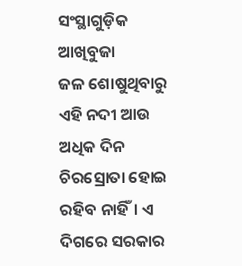ସଂସ୍ଥାଗୁଡ଼ିକ ଆଖିବୁଜା ଜଳ ‌ଶୋଷୁଥିବାରୁ ଏହି ନଦୀ ଆଉ ଅଧିକ ଦିନ ଚିରସ୍ରୋତା ହୋଇ ରହିବ ନାହିଁ। ଏ ଦିଗରେ ସରକାର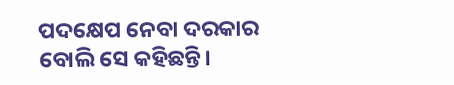ପଦକ୍ଷେପ ନେବା ଦରକାର ବୋଲି ସେ କହିଛନ୍ତି।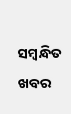ସମ୍ବନ୍ଧିତ ଖବର